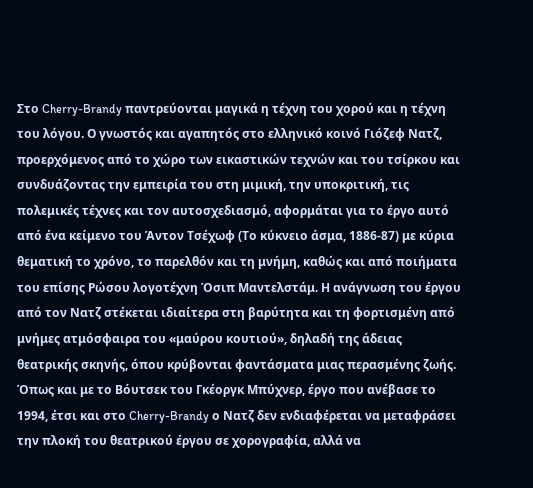Στο Cherry-Brandy παντρεύονται μαγικά η τέχνη του χορού και η τέχνη του λόγου. Ο γνωστός και αγαπητός στο ελληνικό κοινό Γιόζεφ Νατζ, προερχόμενος από το χώρο των εικαστικών τεχνών και του τσίρκου και συνδυάζοντας την εμπειρία του στη μιμική, την υποκριτική, τις πολεμικές τέχνες και τον αυτοσχεδιασμό, αφορμάται για το έργο αυτό από ένα κείμενο του Άντον Τσέχωφ (Το κύκνειο άσμα, 1886-87) με κύρια θεματική το χρόνο, το παρελθόν και τη μνήμη, καθώς και από ποιήματα του επίσης Ρώσου λογοτέχνη Όσιπ Μαντελστάμ. Η ανάγνωση του έργου από τον Νατζ στέκεται ιδιαίτερα στη βαρύτητα και τη φορτισμένη από μνήμες ατμόσφαιρα του «μαύρου κουτιού», δηλαδή της άδειας θεατρικής σκηνής, όπου κρύβονται φαντάσματα μιας περασμένης ζωής. Όπως και με το Βόυτσεκ του Γκέοργκ Μπύχνερ, έργο που ανέβασε το 1994, έτσι και στο Cherry-Brandy ο Νατζ δεν ενδιαφέρεται να μεταφράσει την πλοκή του θεατρικού έργου σε χορογραφία, αλλά να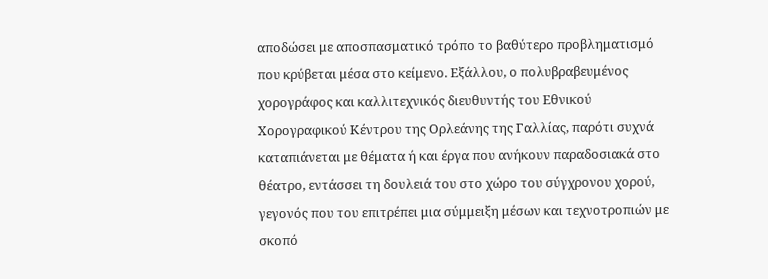αποδώσει με αποσπασματικό τρόπο το βαθύτερο προβληματισμό που κρύβεται μέσα στο κείμενο. Εξάλλου, ο πολυβραβευμένος χορογράφος και καλλιτεχνικός διευθυντής του Εθνικού Χορογραφικού Κέντρου της Ορλεάνης της Γαλλίας, παρότι συχνά καταπιάνεται με θέματα ή και έργα που ανήκουν παραδοσιακά στο θέατρο, εντάσσει τη δουλειά του στο χώρο του σύγχρονου χορού, γεγονός που του επιτρέπει μια σύμμειξη μέσων και τεχνοτροπιών με σκοπό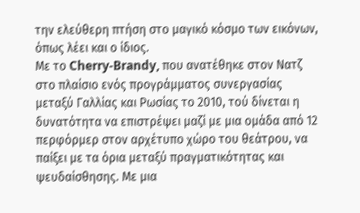την ελεύθερη πτήση στο μαγικό κόσμο των εικόνων, όπως λέει και ο ίδιος.
Με το Cherry-Brandy, που ανατέθηκε στον Νατζ στο πλαίσιο ενός προγράμματος συνεργασίας μεταξύ Γαλλίας και Ρωσίας το 2010, τού δίνεται η δυνατότητα να επιστρέψει μαζί με μια ομάδα από 12 περφόρμερ στον αρχέτυπο χώρο του θεάτρου, να παίξει με τα όρια μεταξύ πραγματικότητας και ψευδαίσθησης. Με μια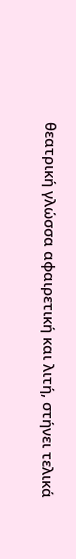θεατρική γλώσσα αφαιρετική και λιτή, στήνει τελικά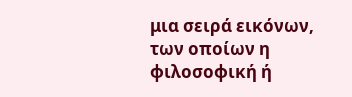μια σειρά εικόνων, των οποίων η φιλοσοφική ή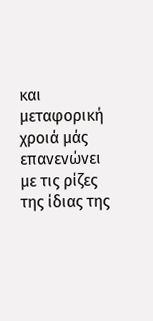και μεταφορική χροιά μάς επανενώνει με τις ρίζες της ίδιας της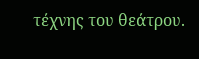τέχνης του θεάτρου.